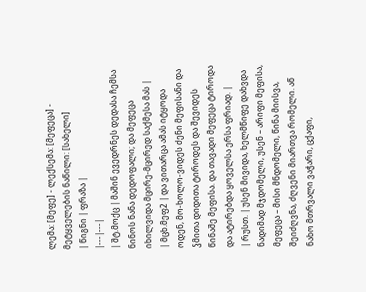ლემა: [მეფე] - ლექსემა: [მეფეცა] - მეტყველების ნაწილი: [სახელი]
| წიგნი | ფრაზა |
|---|---|
| შტ.მოქც | მაშინ ევედრნეს დედასა ჩემსა ნინოს ნანა დედოფალი; და მეფეცა იხილვიდა მცირე-მცირედ საქმესა მას |
| მცხ.მეფ2 | და ვითარცა ამას იტყოდა ოდენ, მო-ხოლო-ვიდეს ძენი მეფისანი და ჴმითა დიდითა ტიროდეს და შევიდეს წინაშე მეფისა. და თავადი მეფეცა ტიროდა და ატირებდა ყოველსა ერსა ფრიად. |
| რუსთ. | უსენ მივიდა, ხელმწიფე დახვდა ნადიმად მჯდომელი, უსენ – არიფი მეფისა, მეფეცა – მისი მნდომელი, წინა მიისვა, შეიძღვნა, ძღვენი მიართვა რომელი. აწ ნახო მთრვალი ვაჭარი, ცქაფი,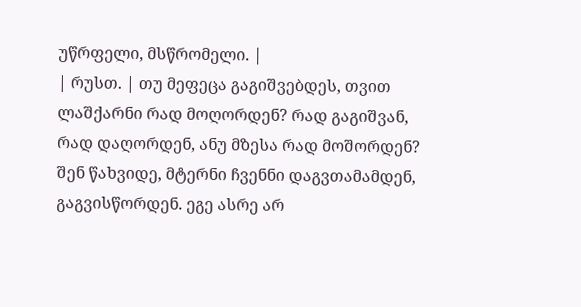უწრფელი, მსწრომელი. |
| რუსთ. | თუ მეფეცა გაგიშვებდეს‚ თვით ლაშქარნი რად მოღორდენ? რად გაგიშვან‚ რად დაღორდენ‚ ანუ მზესა რად მოშორდენ? შენ წახვიდე‚ მტერნი ჩვენნი დაგვთამამდენ‚ გაგვისწორდენ. ეგე ასრე არ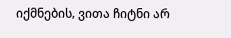იქმნების‚ ვითა ჩიტნი არ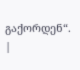გაქორდენ“. |